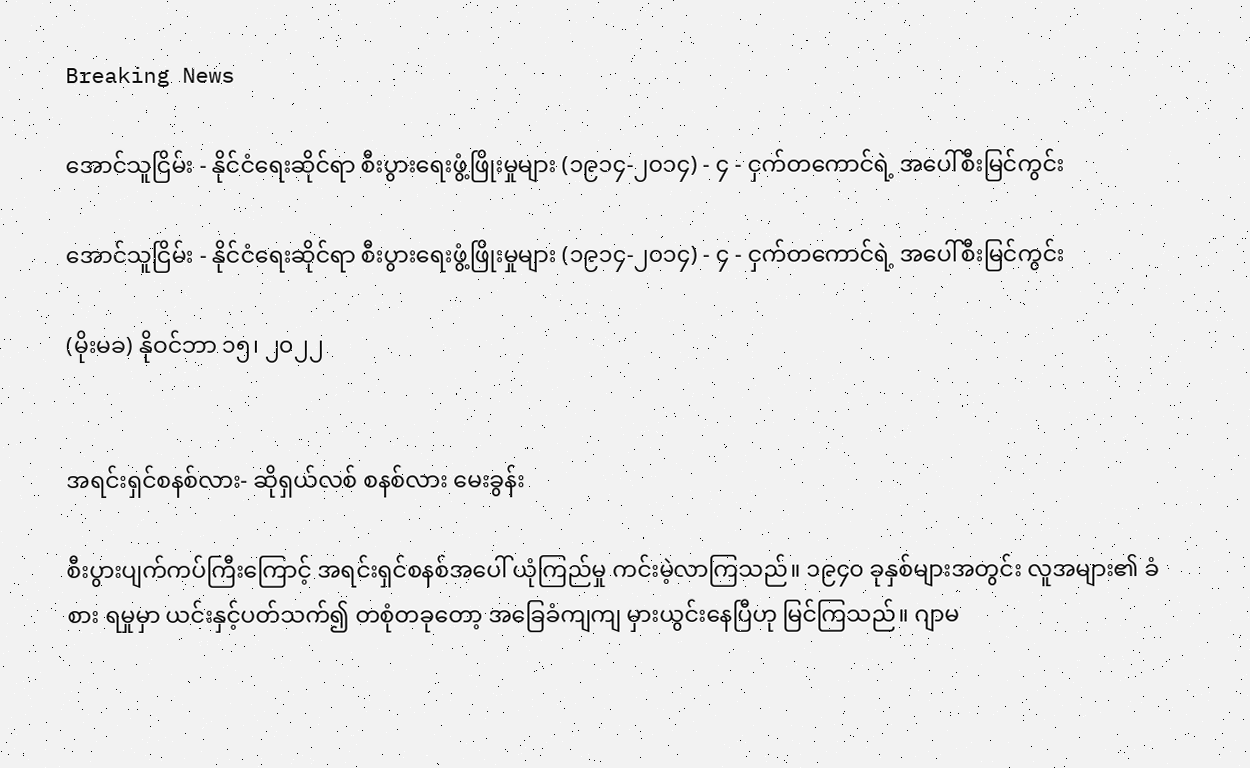Breaking News

အောင်သူငြိမ်း - နိုင်ငံရေးဆိုင်ရာ စီးပွားရေးဖွံ့ဖြိုးမှုများ (၁၉၁၄-၂၀၁၄) - ၄ - ငှက်တကောင်ရဲ့ အပေါ်စီးမြင်ကွင်း

အောင်သူငြိမ်း - နိုင်ငံရေးဆိုင်ရာ စီးပွားရေးဖွံ့ဖြိုးမှုများ (၁၉၁၄-၂၀၁၄) - ၄ - ငှက်တကောင်ရဲ့ အပေါ်စီးမြင်ကွင်း

(မိုးမခ) နိုဝင်ဘာ ၁၅၊ ၂၀၂၂


အရင်းရှင်စနစ်လား- ဆိုရှယ်လစ် စနစ်လား မေးခွန်း

စီးပွားပျက်ကပ်ကြီးကြောင့် အရင်းရှင်စနစ်အပေါ် ယုံကြည်မှု ကင်းမဲ့လာကြသည်။ ၁၉၄၀ ခုနှစ်များအတွင်း လူအများ၏ ခံစား ရမှုမှာ ယင်းနှင့်ပတ်သက်၍ တစုံတခုတော့ အခြေခံကျကျ မှားယွင်းနေပြီဟု မြင်ကြသည်။ ဂျာမ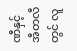ဏီနှင့် အီတလီတွင် လူ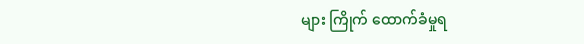များ ကြိုက် ထောက်ခံမှုရ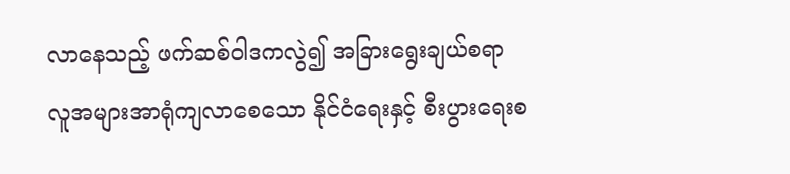လာနေသည့် ဖက်ဆစ်ဝါဒကလွဲ၍ အခြားရွေးချယ်စရာ လူအများအာရုံကျလာစေသော နိုင်ငံရေးနှင့် စီးပွားရေးစ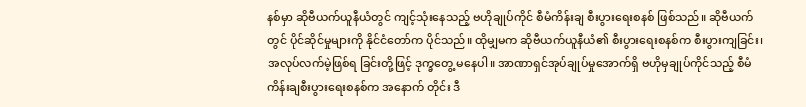နစ်မှာ ဆိုဗီယက်ယူနီယံတွင် ကျင့်သုံးနေသည့် ဗဟိုချုပ်ကိုင် စီမံကိန်းချ စီးပွားရေးစနစ် ဖြစ်သည်။ ဆိုဗီယက် တွင် ပိုင်ဆိုင်မှုများကို နိုင်ငံတော်က ပိုင်သည်။ ထိုမျှမက ဆိုဗီယက်ယူနီယံ၏ စီးပွားရေးစနစ်က စီးပွားကျခြင်း၊ အလုပ်လက်မဲ့ဖြစ်ရ ခြင်းတို့ဖြင့် ဒုက္ခတွေ့ မနေပါ။ အာဏာရှင်အုပ်ချုပ်မှုအောက်ရှိ ဗဟိုမှချုပ်ကိုင်သည့် စီမံကိန်းချစီးပွားရေးစနစ်က အနောက် တိုင်း ဒီ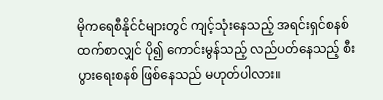မိုကရေစီနိုင်ငံများတွင် ကျင့်သုံးနေသည့် အရင်းရှင်စနစ်ထက်စာလျှင် ပို၍ ကောင်းမွန်သည့် လည်ပတ်နေသည့် စီးပွားရေးစနစ် ဖြစ်နေသည် မဟုတ်ပါလား။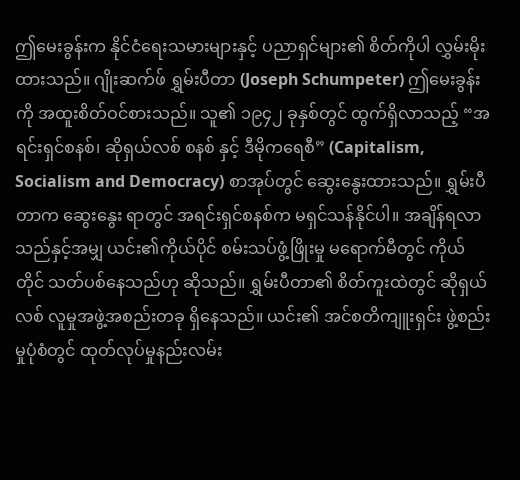ဤမေးခွန်းက နိုင်ငံရေးသမားများနှင့် ပညာရှင်များ၏ စိတ်ကိုပါ လွှမ်းမိုးထားသည်။ ဂျိုးဆက်ဖ် ရွှမ်းပီတာ (Joseph Schumpeter) ဤမေးခွန်းကို အထူးစိတ်ဝင်စားသည်။ သူ၏ ၁၉၄၂ ခုနှစ်တွင် ထွက်ရှိလာသည့် “အရင်းရှင်စနစ်၊ ဆိုရှယ်လစ် စနစ် နှင့် ဒီမိုကရေစီ” (Capitalism, Socialism and Democracy) စာအုပ်တွင် ဆွေးနွေးထားသည်။ ရွှမ်းပီတာက ဆွေးနွေး ရာတွင် အရင်းရှင်စနစ်က မရှင်သန်နိုင်ပါ။ အချိန်ရလာသည်နှင့်အမျှ ယင်း၏ကိုယ်ပိုင် စမ်းသပ်ဖွံ့ဖြိုးမှု မရောက်မီတွင် ကိုယ်တိုင် သတ်ပစ်နေသည်ဟု ဆိုသည်။ ရွှမ်းပီတာ၏ စိတ်ကူးထဲတွင် ဆိုရှယ်လစ် လူမှုအဖွဲ့အစည်းတခု ရှိနေသည်။ ယင်း၏ အင်စတိကျူးရှင်း ဖွဲ့စည်းမှုပုံစံတွင် ထုတ်လုပ်မှုနည်းလမ်း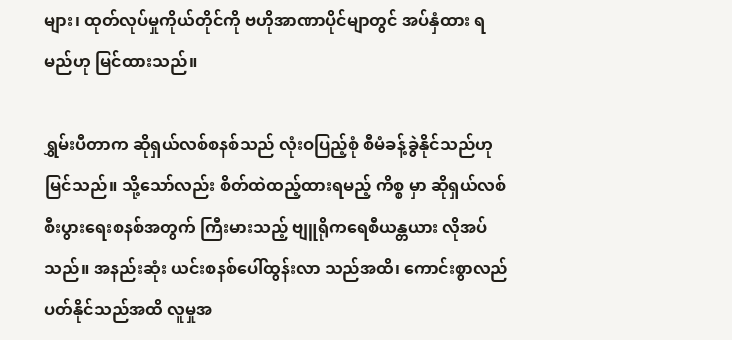များ၊ ထုတ်လုပ်မှုကိုယ်တိုင်ကို ဗဟိုအာဏာပိုင်မျာတွင် အပ်နှံထား ရမည်ဟု မြင်ထားသည်။

ရွှမ်းပီတာက ဆိုရှယ်လစ်စနစ်သည် လုံးဝပြည့်စုံ စီမံခန့်ခွဲနိုင်သည်ဟု မြင်သည်။ သို့သော်လည်း စိတ်ထဲထည့်ထားရမည့် ကိစ္စ မှာ ဆိုရှယ်လစ်စီးပွားရေးစနစ်အတွက် ကြီးမားသည့် ဗျူရိုကရေစီယန္တယား လိုအပ်သည်။ အနည်းဆုံး ယင်းစနစ်ပေါ်ထွန်းလာ သည်အထိ၊ ကောင်းစွာလည်ပတ်နိုင်သည်အထိ လူမှုအ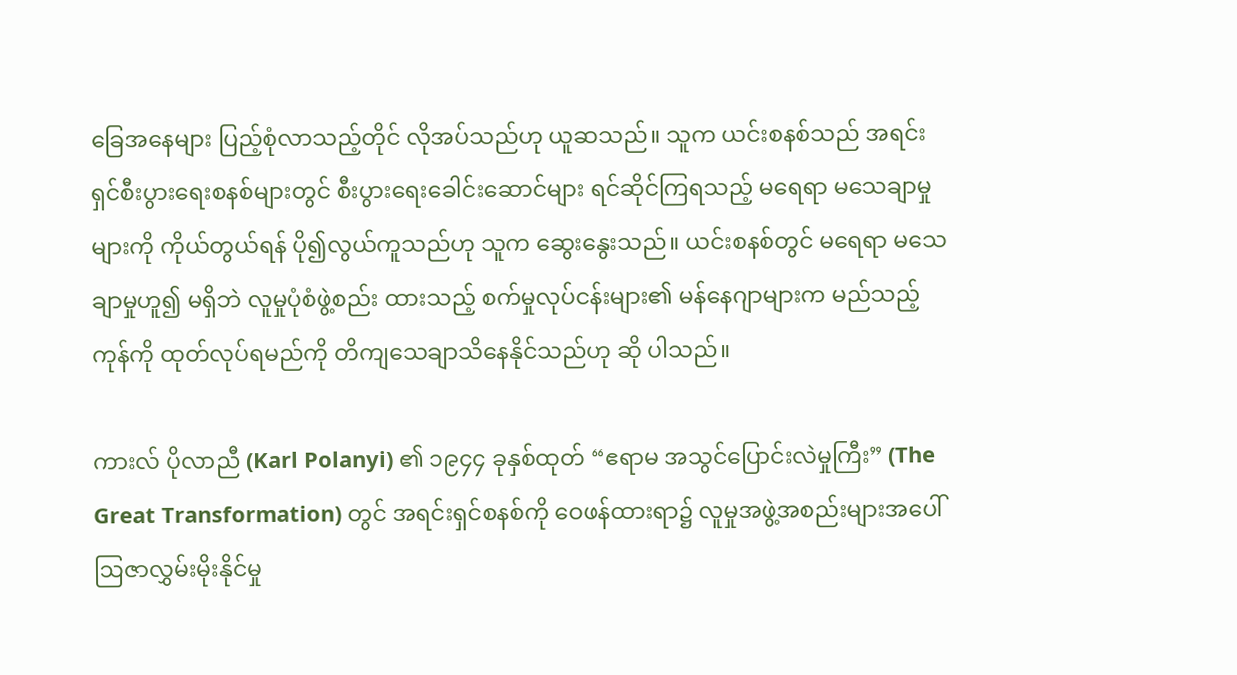ခြေအနေများ ပြည့်စုံလာသည့်တိုင် လိုအပ်သည်ဟု ယူဆသည်။ သူက ယင်းစနစ်သည် အရင်းရှင်စီးပွားရေးစနစ်များတွင် စီးပွားရေးခေါင်းဆောင်များ ရင်ဆိုင်ကြရသည့် မရေရာ မသေချာမှုများကို ကိုယ်တွယ်ရန် ပို၍လွယ်ကူသည်ဟု သူက ဆွေးနွေးသည်။ ယင်းစနစ်တွင် မရေရာ မသေချာမှုဟူ၍ မရှိဘဲ လူမှုပုံစံဖွဲ့စည်း ထားသည့် စက်မှုလုပ်ငန်းများ၏ မန်နေဂျာများက မည်သည့်ကုန်ကို ထုတ်လုပ်ရမည်ကို တိကျသေချာသိနေနိုင်သည်ဟု ဆို ပါသည်။

ကားလ် ပိုလာညီ (Karl Polanyi) ၏ ၁၉၄၄ ခုနှစ်ထုတ် “ဧရာမ အသွင်ပြောင်းလဲမှုကြီး” (The Great Transformation) တွင် အရင်းရှင်စနစ်ကို ဝေဖန်ထားရာ၌ လူမှုအဖွဲ့အစည်းများအပေါ် ဩဇာလွှမ်းမိုးနိုင်မှု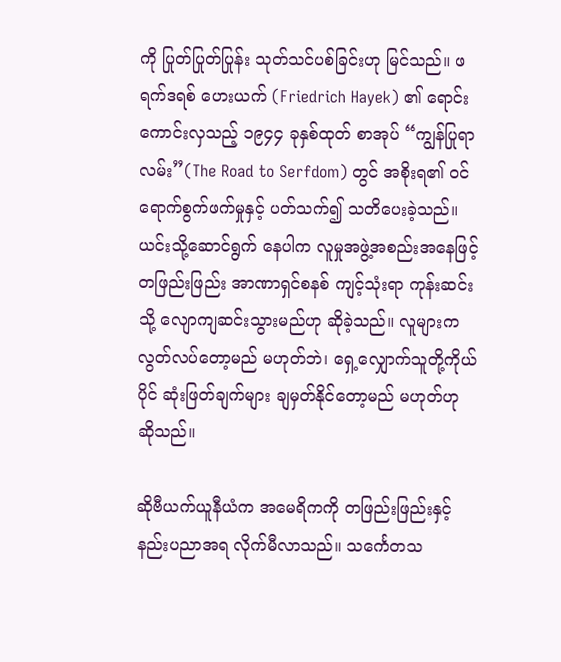ကို ပြုတ်ပြုတ်ပြုန်း သုတ်သင်ပစ်ခြင်းဟု မြင်သည်။ ဖရက်ဒရစ် ဟေးယက် (Friedrich Hayek) ၏ ရောင်းကောင်းလှသည့် ၁၉၄၄ ခုနှစ်ထုတ် စာအုပ် “ကျွန်ပြုရာ လမ်း”(The Road to Serfdom) တွင် အစိုးရ၏ ဝင်ရောက်စွက်ဖက်မှုနှင့် ပတ်သက်၍ သတိပေးခဲ့သည်။ ယင်းသို့ဆောင်ရွက် နေပါက လူမှုအဖွဲ့အစည်းအနေဖြင့် တဖြည်းဖြည်း အာဏာရှင်စနစ် ကျင့်သုံးရာ ကုန်းဆင်းသို့ လျောကျဆင်းသွားမည်ဟု ဆိုခဲ့သည်။ လူများက လွတ်လပ်တော့မည် မဟုတ်ဘဲ၊ ရှေ့လျှောက်သူတို့ကိုယ်ပိုင် ဆုံးဖြတ်ချက်များ ချမှတ်နိုင်တော့မည် မဟုတ်ဟု ဆိုသည်။

ဆိုဗီယက်ယူနီယံက အမေရိကကို တဖြည်းဖြည်းနှင့် နည်းပညာအရ လိုက်မီလာသည်။ သင်္ကေတသ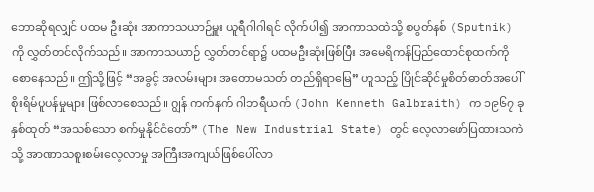ဘောဆိုရလျှင် ပထမ ဦးဆုံး အာကာသယာဉ်မှူး ယူရီဂါဂါရင် လိုက်ပါ၍ အာကာသထဲသို့ စပွတ်နစ် (Sputnik)  ကို လွှတ်တင်လိုက်သည်။ အာကာသယာဉ် လွှတ်တင်ရာ၌ ပထမဦးဆုံးဖြစ်ပြီး အမေရိကန်ပြည်ထောင်စုထက်ကို စောနေသည်။ ဤသို့ဖြင့် “အခွင့် အလမ်းများ အတောမသတ် တည်ရှိရာမြေ” ဟူသည့် ပြိုင်ဆိုင်မှုစိတ်ဓာတ်အပေါ် စိုးရိမ်ပူပန်မှုများ ဖြစ်လာစေသည်။ ဂျွန် ကက်နက် ဂါဘရီယက် (John Kenneth Galbraith) က ၁၉၆၇ ခုနှစ်ထုတ် “အသစ်သော စက်မှုနိုင်ငံတော်” (The New Industrial State) တွင် လေ့လာဖော်ပြထားသကဲသို့ အာဏာသစူးစမ်းလေ့လာမှု အကြီးအကျယ်ဖြစ်ပေါ်လာ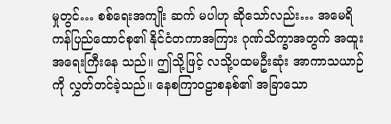မှုတွင်… စစ်ရေးအကျိုး ဆက် မပါဟု ဆိုသော်လည်း… အမေရိကန်ပြည်ထောင်စု၏ နိုင်ငံတကာအကြား ဂုဏ်သိက္ခာအတွက် အထူးအရေးကြီးနေ သည်။ ဤသို့ဖြင့် လသို့ပထမဦးဆုံး အာကာသယာဉ်ကို လွှတ်တင်ခဲ့သည်။ နေစကြာဝဠာစနစ်၏ အခြာ‌သော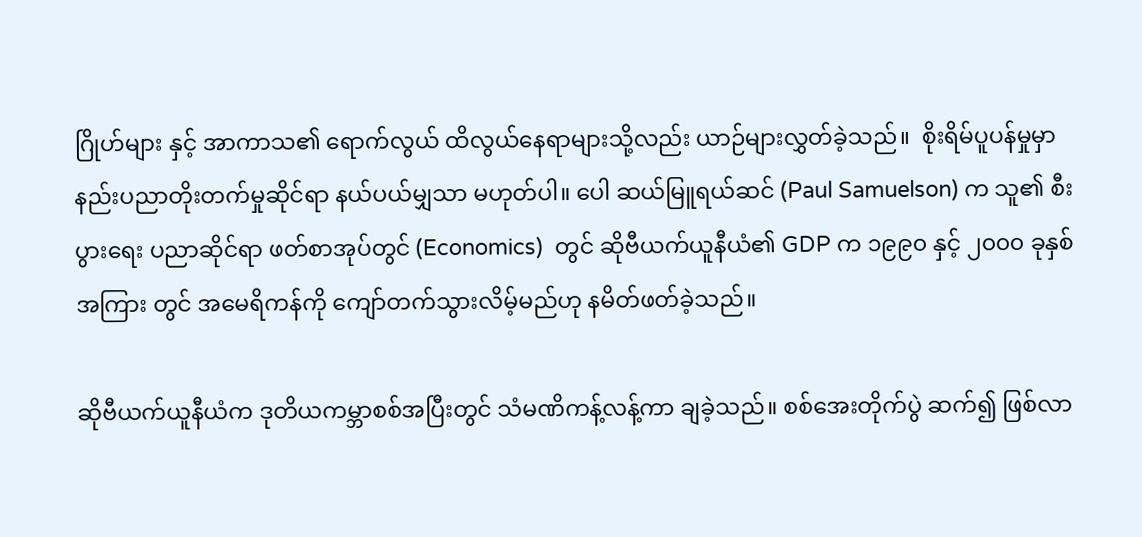ဂြိုဟ်များ နှင့် အာကာသ၏ ရောက်လွယ် ထိလွယ်နေရာများသို့လည်း ယာဉ်များလွှတ်ခဲ့သည်။  စိုးရိမ်ပူပန်မှုမှာ နည်းပညာတိုးတက်မှုဆိုင်ရာ နယ်ပယ်မျှသာ မဟုတ်ပါ။ ပေါ ဆယ်မြူရယ်ဆင် (Paul Samuelson) က သူ၏ စီးပွားရေး ပညာဆိုင်ရာ ဖတ်စာအုပ်တွင် (Economics)  တွင် ဆိုဗီယက်ယူနီယံ၏ GDP က ၁၉၉၀ နှင့် ၂၀၀၀ ခုနှစ်အကြား တွင် အမေရိကန်ကို ကျော်တက်သွားလိမ့်မည်ဟု နမိတ်ဖတ်ခဲ့သည်။

ဆိုဗီယက်ယူနီယံက ဒုတိယကမ္ဘာစစ်အပြီးတွင် သံမဏိကန့်လန့်ကာ ချခဲ့သည်။ စစ်အေးတိုက်ပွဲ ဆက်၍ ဖြစ်လာ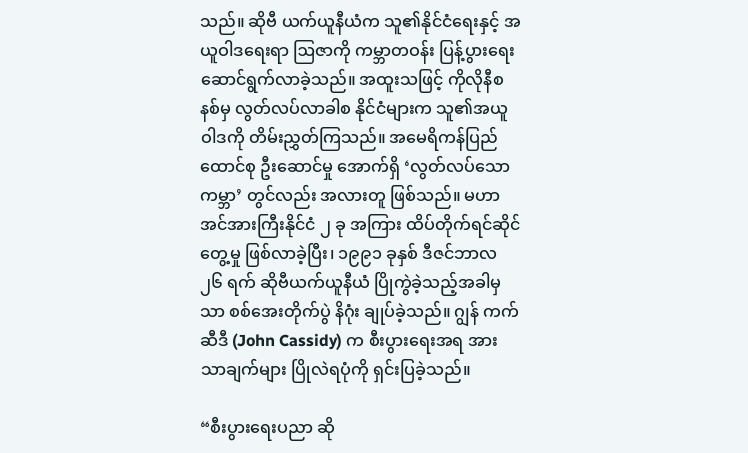သည်။ ဆိုဗီ ယက်ယူနီယံက သူ၏နိုင်ငံရေးနှင့် အယူဝါဒရေးရာ ဩဇာကို ကမ္ဘာတဝန်း ပြန့်ပွားရေး ဆောင်ရွက်လာခဲ့သည်။ အထူးသဖြင့် ကိုလိုနီစနစ်မှ လွတ်လပ်လာခါစ နိုင်ငံများက သူ၏အယူဝါဒကို တိမ်းညွှတ်ကြသည်။ အမေရိကန်ပြည်ထောင်စု ဦးဆောင်မှု အောက်ရှိ ‘လွတ်လပ်သောကမ္ဘာ’ တွင်လည်း အလားတူ ဖြစ်သည်။ မဟာအင်အားကြီးနိုင်ငံ ၂ ခု အကြား ထိပ်တိုက်ရင်ဆိုင် တွေ့မှု ဖြစ်လာခဲ့ပြီး၊ ၁၉၉၁ ခုနှစ် ဒီဇင်ဘာလ ၂၆ ရက် ဆိုဗီယက်ယူနီယံ ပြိုကွဲခဲ့သည့်အခါမှသာ စစ်အေးတိုက်ပွဲ နိဂုံး ချုပ်ခဲ့သည်။ ဂျွန် ကက်ဆီဒီ (John Cassidy) က စီးပွားရေးအရ အားသာချက်များ ပြိုလဲရပုံကို ရှင်းပြခဲ့သည်။

“စီးပွားရေးပညာ ဆို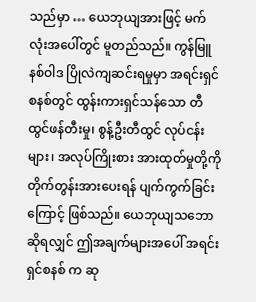သည်မှာ … ယေဘုယျအားဖြင့် မက်လုံးအပေါ်တွင် မူတည်သည်။ ကွန်မြူနစ်ဝါဒ ပြိုလဲကျဆင်းရမှုမှာ အရင်းရှင်စနစ်တွင် ထွန်းကားရှင်သန်သော တီထွင်ဖန်တီးမှု၊ စွန့်ဦးတီထွင် လုပ်ငန်းများ၊ အလုပ်ကြိုးစား အားထုတ်မှုတို့ကို တိုက်တွန်းအားပေးရန် ပျက်ကွက်ခြင်းကြောင့် ဖြစ်သည်။ ယေဘုယျသဘောဆိုရလျှင် ဤအချက်များအပေါ် အရင်းရှင်စနစ် က ဆု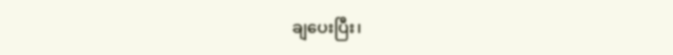ချပေးပြီး၊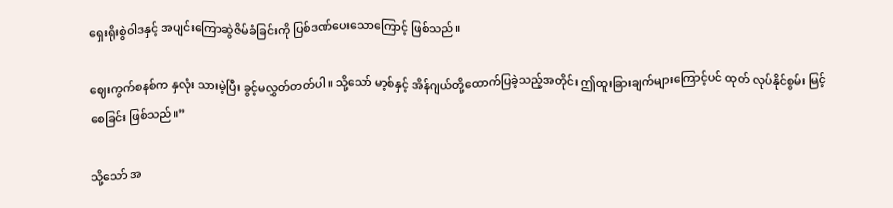ရှေးရိုးစွဲဝါဒနှင့် အပျင်းကြောဆွဲဇိမ်ခံခြင်းကို ပြစ်ဒဏ်ပေးသောကြောင့် ဖြစ်သည်။

ဈေးကွက်စနစ်က နှလုံး သားမဲ့ပြီး ခွင့်မလွှတ်တတ်ပါ။ သို့သော် မာ့စ်နှင့် အိန်ဂျယ်တို့ထောက်ပြခဲ့သည့်အတိုင်း ဤထူးခြားချက်များကြောင့်ပင် ထုတ် လုပ်နိုင်စွမ်း မြင့်စေခြင်း ဖြစ်သည်။”

သို့သော် အ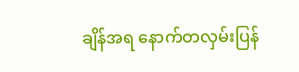ချိန်အရ နောက်တလှမ်းပြန်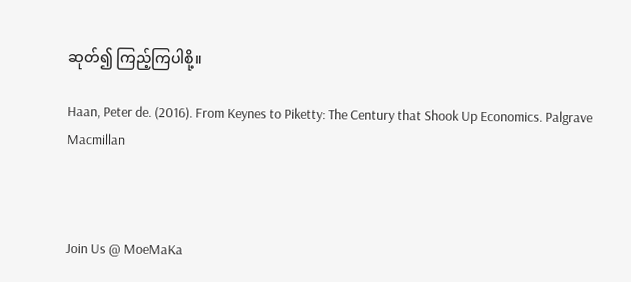ဆုတ်၍ ကြည့်ကြပါစို့။

Haan, Peter de. (2016). From Keynes to Piketty: The Century that Shook Up Economics. Palgrave Macmillan



Join Us @ MoeMaKa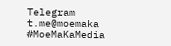Telegram
t.me@moemaka
#MoeMaKaMedia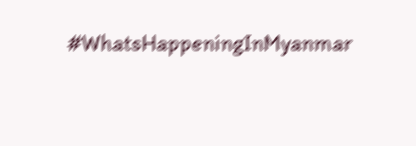#WhatsHappeningInMyanmar